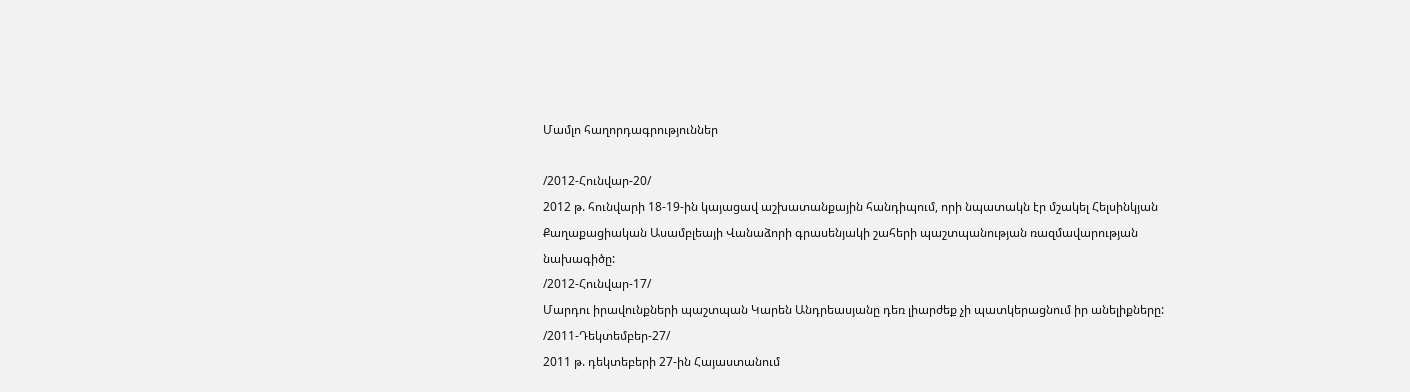Մամլո հաղորդագրություններ

/2012-Հունվար-20/
2012 թ. հունվարի 18-19-ին կայացավ աշխատանքային հանդիպում, որի նպատակն էր մշակել Հելսինկյան Քաղաքացիական Ասամբլեայի Վանաձորի գրասենյակի շահերի պաշտպանության ռազմավարության նախագիծը:
/2012-Հունվար-17/
Մարդու իրավունքների պաշտպան Կարեն Անդրեասյանը դեռ լիարժեք չի պատկերացնում իր անելիքները:
/2011-Դեկտեմբեր-27/
2011 թ. դեկտեբերի 27-ին Հայաստանում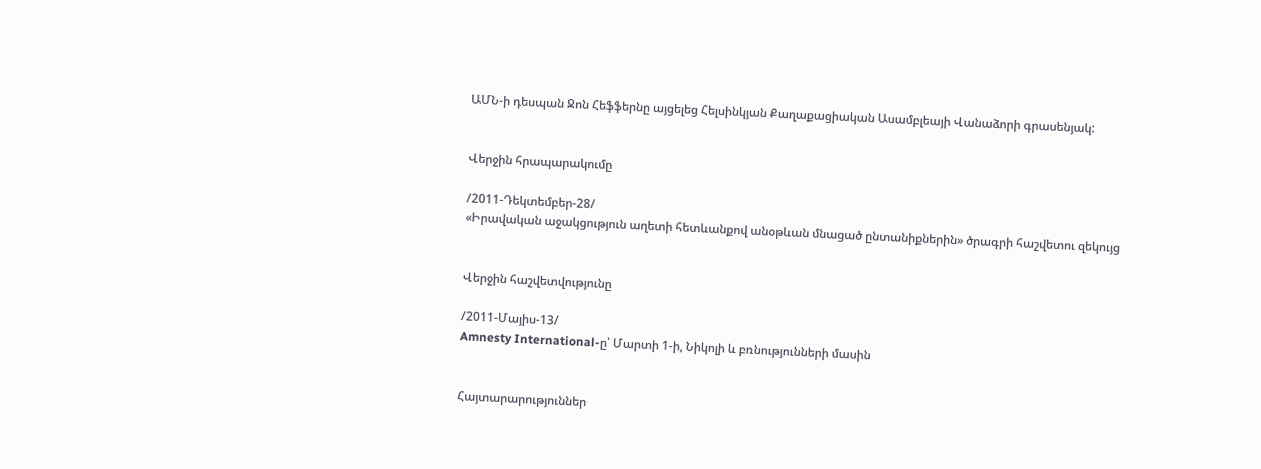ԱՄՆ-ի դեսպան Ջոն Հեֆֆերնը այցելեց Հելսինկյան Քաղաքացիական Ասամբլեայի Վանաձորի գրասենյակ:


Վերջին հրապարակումը

/2011-Դեկտեմբեր-28/
«Իրավական աջակցություն աղետի հետևանքով անօթևան մնացած ընտանիքներին» ծրագրի հաշվետու զեկույց


Վերջին հաշվետվությունը

/2011-Մայիս-13/
Amnesty International-ը՝ Մարտի 1-ի, Նիկոլի և բռնությունների մասին


Հայտարարություններ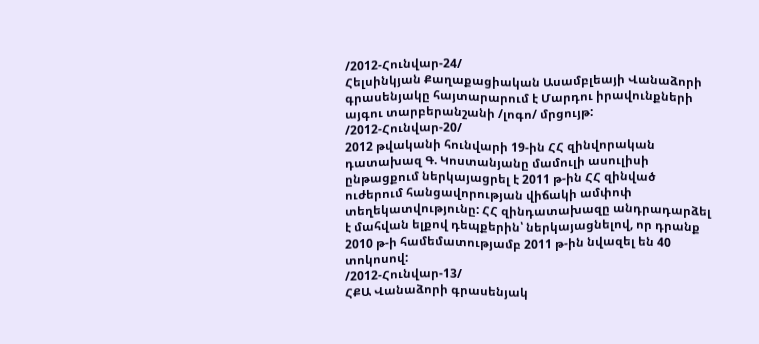/2012-Հունվար-24/
Հելսինկյան Քաղաքացիական Ասամբլեայի Վանաձորի գրասենյակը հայտարարում է Մարդու իրավունքների այգու տարբերանշանի /լոգո/ մրցույթ:
/2012-Հունվար-20/
2012 թվականի հունվարի 19-ին ՀՀ զինվորական դատախազ Գ. Կոստանյանը մամուլի ասուլիսի ընթացքում ներկայացրել է 2011 թ-ին ՀՀ զինված ուժերում հանցավորության վիճակի ամփոփ տեղեկատվությունը: ՀՀ զինդատախազը անդրադարձել է մահվան ելքով դեպքերին՝ ներկայացնելով, որ դրանք 2010 թ-ի համեմատությամբ 2011 թ-ին նվազել են 40 տոկոսով:
/2012-Հունվար-13/
ՀՔԱ Վանաձորի գրասենյակ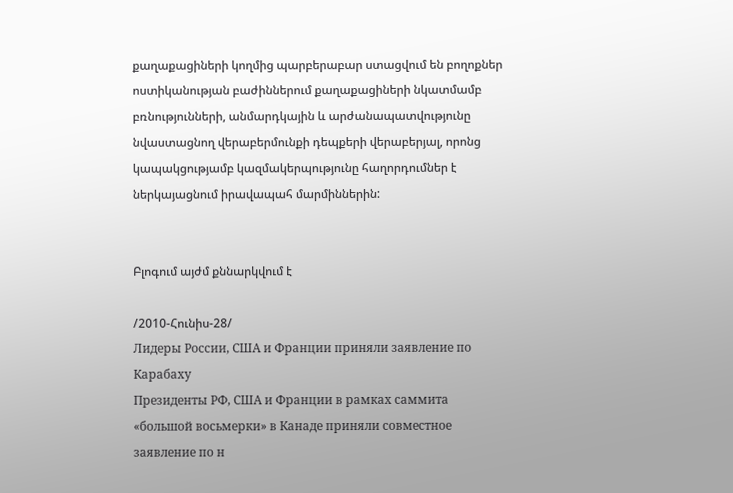քաղաքացիների կողմից պարբերաբար ստացվում են բողոքներ ոստիկանության բաժիններում քաղաքացիների նկատմամբ բռնությունների, անմարդկային և արժանապատվությունը նվաստացնող վերաբերմունքի դեպքերի վերաբերյալ, որոնց կապակցությամբ կազմակերպությունը հաղորդումներ է ներկայացնում իրավապահ մարմիններին:


Բլոգում այժմ քննարկվում է

/2010-Հունիս-28/
Лидеры России, США и Франции приняли заявление по Карабаху
Президенты РФ, США и Франции в рамках саммита «большой восьмерки» в Канаде приняли совместное заявление по н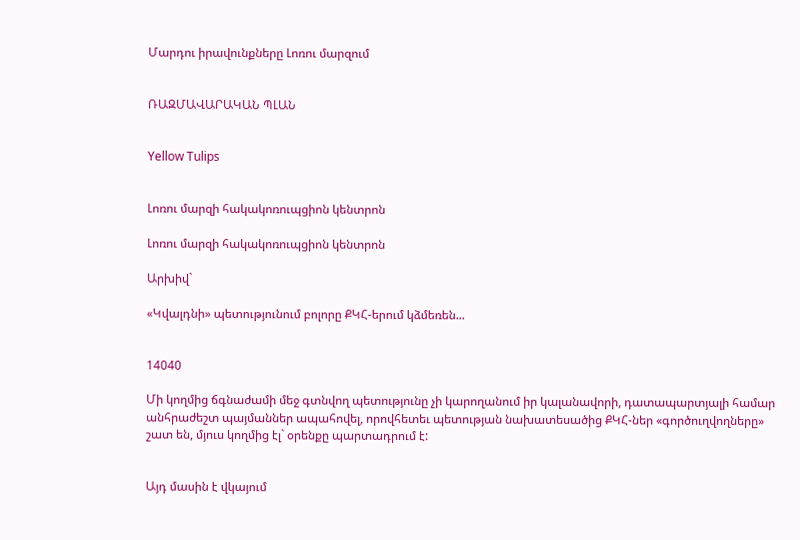Մարդու իրավունքները Լոռու մարզում


ՌԱԶՄԱՎԱՐԱԿԱՆ ՊԼԱՆ


Yellow Tulips


Լոռու մարզի հակակոռուպցիոն կենտրոն

Լոռու մարզի հակակոռուպցիոն կենտրոն

Արխիվ`

«Կվալդնի» պետությունում բոլորը ՔԿՀ-երում կձմեռեն...


14040

Մի կողմից ճգնաժամի մեջ գտնվող պետությունը չի կարողանում իր կալանավորի, դատապարտյալի համար անհրաժեշտ պայմաններ ապահովել, որովհետեւ պետության նախատեսածից ՔԿՀ-ներ «գործուղվողները» շատ են, մյուս կողմից էլ` օրենքը պարտադրում է:


Այդ մասին է վկայում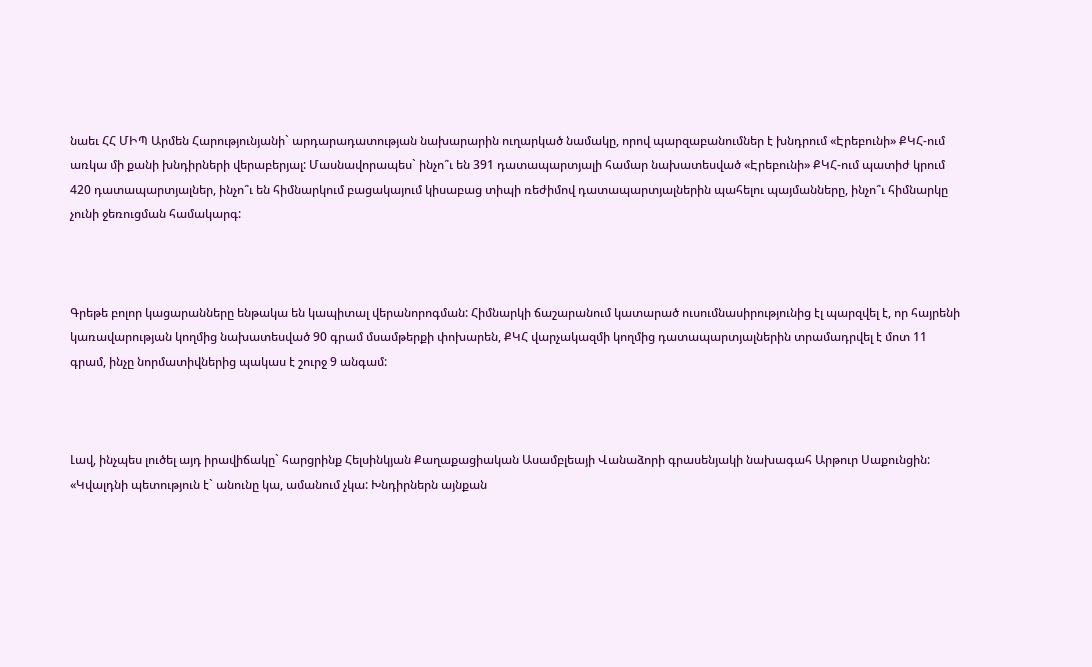նաեւ ՀՀ ՄԻՊ Արմեն Հարությունյանի` արդարադատության նախարարին ուղարկած նամակը, որով պարզաբանումներ է խնդրում «Էրեբունի» ՔԿՀ-ում առկա մի քանի խնդիրների վերաբերյալ: Մասնավորապես` ինչո՞ւ են 391 դատապարտյալի համար նախատեսված «Էրեբունի» ՔԿՀ-ում պատիժ կրում 420 դատապարտյալներ, ինչո՞ւ են հիմնարկում բացակայում կիսաբաց տիպի ռեժիմով դատապարտյալներին պահելու պայմանները, ինչո՞ւ հիմնարկը չունի ջեռուցման համակարգ:



Գրեթե բոլոր կացարանները ենթակա են կապիտալ վերանորոգման: Հիմնարկի ճաշարանում կատարած ուսումնասիրությունից էլ պարզվել է, որ հայրենի կառավարության կողմից նախատեսված 90 գրամ մսամթերքի փոխարեն, ՔԿՀ վարչակազմի կողմից դատապարտյալներին տրամադրվել է մոտ 11 գրամ, ինչը նորմատիվներից պակաս է շուրջ 9 անգամ:



Լավ, ինչպես լուծել այդ իրավիճակը` հարցրինք Հելսինկյան Քաղաքացիական Ասամբլեայի Վանաձորի գրասենյակի նախագահ Արթուր Սաքունցին: «Կվալդնի պետություն է` անունը կա, ամանում չկա: Խնդիրներն այնքան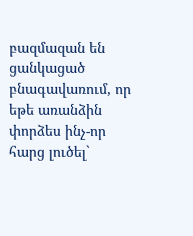բազմազան են ցանկացած բնագավառում, որ եթե առանձին փորձես ինչ-որ հարց լուծել`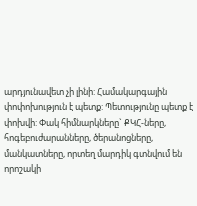արդյունավետ չի լինի: Համակարգային փոփոխություն է պետք: Պետությունը պետք է փոխվի: Փակ հիմնարկները` ՔԿՀ-ները, հոգեբուժարանները, ծերանոցները, մանկատները, որտեղ մարդիկ գտնվում են որոշակի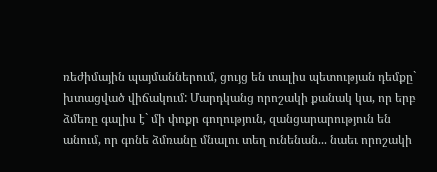ռեժիմային պայմաններում, ցույց են տալիս պետության դեմքը` խտացված վիճակում: Մարդկանց որոշակի քանակ կա, որ երբ ձմեռը գալիս է` մի փոքր գողություն, զանցարարություն են անում, որ գոնե ձմռանը մնալու տեղ ունենան... նաեւ որոշակի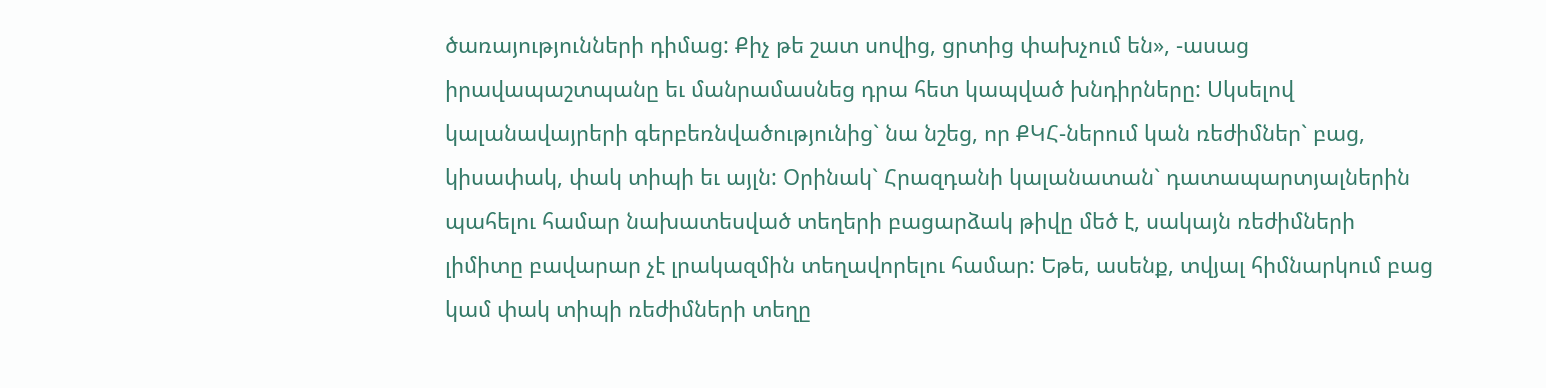ծառայությունների դիմաց: Քիչ թե շատ սովից, ցրտից փախչում են», -ասաց իրավապաշտպանը եւ մանրամասնեց դրա հետ կապված խնդիրները: Սկսելով կալանավայրերի գերբեռնվածությունից` նա նշեց, որ ՔԿՀ-ներում կան ռեժիմներ` բաց, կիսափակ, փակ տիպի եւ այլն: Օրինակ` Հրազդանի կալանատան` դատապարտյալներին պահելու համար նախատեսված տեղերի բացարձակ թիվը մեծ է, սակայն ռեժիմների լիմիտը բավարար չէ լրակազմին տեղավորելու համար: Եթե, ասենք, տվյալ հիմնարկում բաց կամ փակ տիպի ռեժիմների տեղը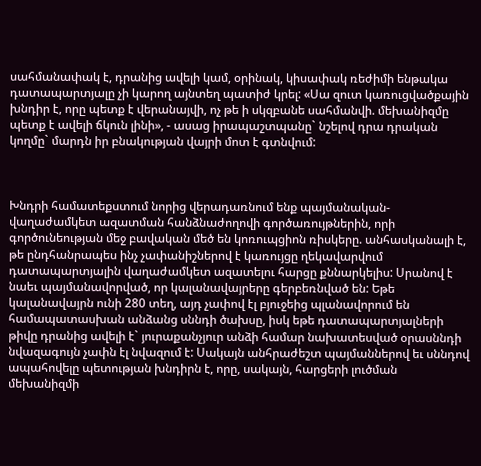սահմանափակ է, դրանից ավելի կամ, օրինակ, կիսափակ ռեժիմի ենթակա դատապարտյալը չի կարող այնտեղ պատիժ կրել: «Սա զուտ կառուցվածքային խնդիր է, որը պետք է վերանայվի, ոչ թե ի սկզբանե սահմանվի. մեխանիզմը պետք է ավելի ճկուն լինի», - ասաց իրապաշտպանը` նշելով դրա դրական կողմը` մարդն իր բնակության վայրի մոտ է գտնվում:



Խնդրի համատեքստում նորից վերադառնում ենք պայմանական-վաղաժամկետ ազատման հանձնաժողովի գործառույթներին, որի գործունեության մեջ բավական մեծ են կոռուպցիոն ռիսկերը. անհասկանալի է, թե ընդհանրապես ինչ չափանիշներով է կառույցը ղեկավարվում դատապարտյալին վաղաժամկետ ազատելու հարցը քննարկելիս: Սրանով է նաեւ պայմանավորված, որ կալանավայրերը գերբեռնված են: Եթե կալանավայրն ունի 280 տեղ, այդ չափով էլ բյուջեից պլանավորում են համապատասխան անձանց սննդի ծախսը, իսկ եթե դատապարտյալների թիվը դրանից ավելի է` յուրաքանչյուր անձի համար նախատեսված օրասննդի նվազագույն չափն էլ նվազում է: Սակայն անհրաժեշտ պայմաններով եւ սննդով ապահովելը պետության խնդիրն է, որը, սակայն, հարցերի լուծման մեխանիզմի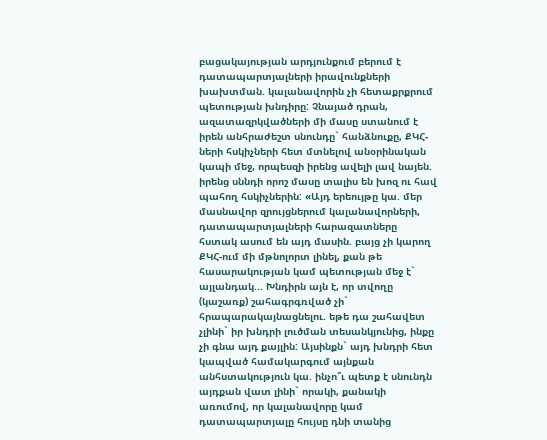բացակայության արդյունքում բերում է դատապարտյալների իրավունքների խախտման. կալանավորին չի հետաքրքրում պետության խնդիրը: Չնայած դրան, ազատազրկվածների մի մասը ստանում է իրեն անհրաժեշտ սնունդը` հանձնուքը, ՔԿՀ-ների հսկիչների հետ մտնելով անօրինական կապի մեջ, որպեսզի իրենց ավելի լավ նայեն. իրենց սննդի որոշ մասը տալիս են խոզ ու հավ պահող հսկիչներին: «Այդ երեույթը կա. մեր մասնավոր զրույցներում կալանավորների, դատապարտյալների հարազատները հստակ ասում են այդ մասին. բայց չի կարող ՔԿՀ-ում մի մթնոլորտ լինել, քան թե հասարակության կամ պետության մեջ է` այլանդակ... Խնդիրն այն է, որ տվողը (կաշառք) շահագրգռված չի` հրապարակայնացնելու. եթե դա շահավետ չլինի` իր խնդրի լուծման տեսանկյունից, ինքը չի գնա այդ քայլին: Այսինքն` այդ խնդրի հետ կապված համակարգում այնքան անհստակություն կա. ինչո՞ւ պետք է սնունդն այդքան վատ լինի` որակի, քանակի առումով, որ կալանավորը կամ դատապարտյալը հույսը դնի տանից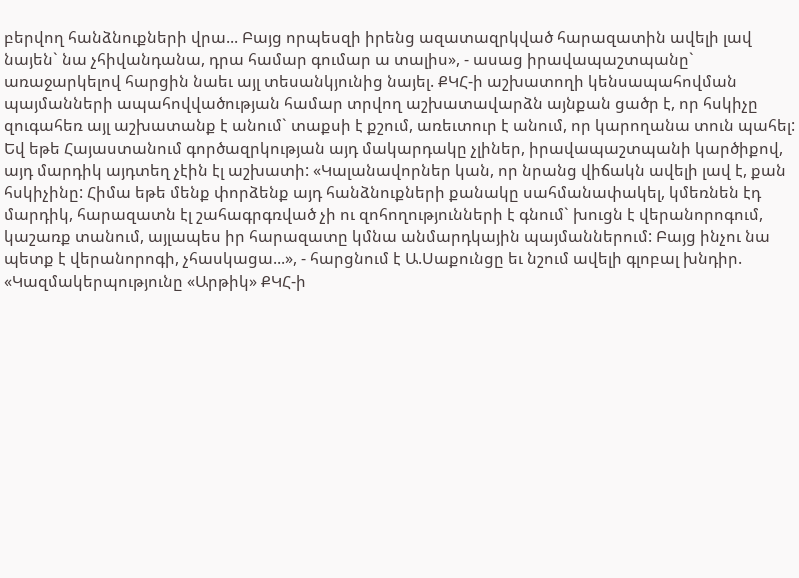բերվող հանձնուքների վրա... Բայց որպեսզի իրենց ազատազրկված հարազատին ավելի լավ նայեն` նա չհիվանդանա, դրա համար գումար ա տալիս», - ասաց իրավապաշտպանը` առաջարկելով հարցին նաեւ այլ տեսանկյունից նայել. ՔԿՀ-ի աշխատողի կենսապահովման պայմանների ապահովվածության համար տրվող աշխատավարձն այնքան ցածր է, որ հսկիչը զուգահեռ այլ աշխատանք է անում` տաքսի է քշում, առեւտուր է անում, որ կարողանա տուն պահել: Եվ եթե Հայաստանում գործազրկության այդ մակարդակը չլիներ, իրավապաշտպանի կարծիքով, այդ մարդիկ այդտեղ չէին էլ աշխատի: «Կալանավորներ կան, որ նրանց վիճակն ավելի լավ է, քան հսկիչինը: Հիմա եթե մենք փորձենք այդ հանձնուքների քանակը սահմանափակել, կմեռնեն էդ մարդիկ, հարազատն էլ շահագրգռված չի ու զոհողությունների է գնում` խուցն է վերանորոգում, կաշառք տանում, այլապես իր հարազատը կմնա անմարդկային պայմաններում: Բայց ինչու նա պետք է վերանորոգի, չհասկացա...», - հարցնում է Ա.Սաքունցը եւ նշում ավելի գլոբալ խնդիր. «Կազմակերպությունը «Արթիկ» ՔԿՀ-ի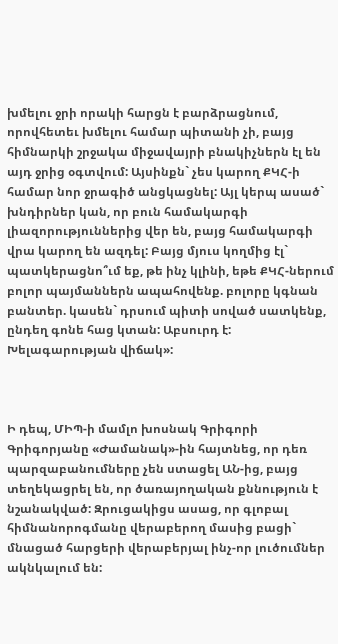խմելու ջրի որակի հարցն է բարձրացնում, որովհետեւ խմելու համար պիտանի չի, բայց հիմնարկի շրջակա միջավայրի բնակիչներն էլ են այդ ջրից օգտվում: Այսինքն` չես կարող ՔԿՀ-ի համար նոր ջրագիծ անցկացնել: Այլ կերպ ասած` խնդիրներ կան, որ բուն համակարգի լիազորություններից վեր են, բայց համակարգի վրա կարող են ազդել: Բայց մյուս կողմից էլ` պատկերացնո՞ւմ եք, թե ինչ կլինի, եթե ՔԿՀ-ներում բոլոր պայմաններն ապահովենք. բոլորը կգնան բանտեր. կասեն` դրսում պիտի սոված սատկենք, ընդեղ գոնե հաց կտան: Աբսուրդ է: Խելագարության վիճակ»:



Ի դեպ, ՄԻՊ-ի մամլո խոսնակ Գրիգորի Գրիգորյանը «Ժամանակ»-ին հայտնեց, որ դեռ պարզաբանումները չեն ստացել ԱՆ-ից, բայց տեղեկացրել են, որ ծառայողական քննություն է նշանակված: Զրուցակիցս ասաց, որ գլոբալ հիմնանորոգմանը վերաբերող մասից բացի` մնացած հարցերի վերաբերյալ ինչ-որ լուծումներ ակնկալում են: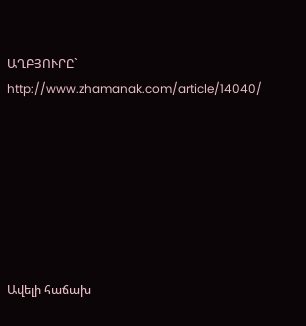ԱՂԲՅՈՒՐԸ` http://www.zhamanak.com/article/14040/







Ավելի հաճախ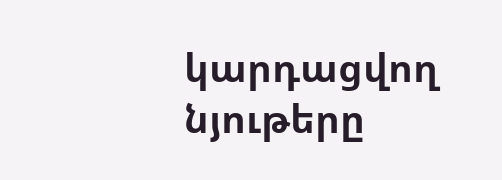կարդացվող նյութերը